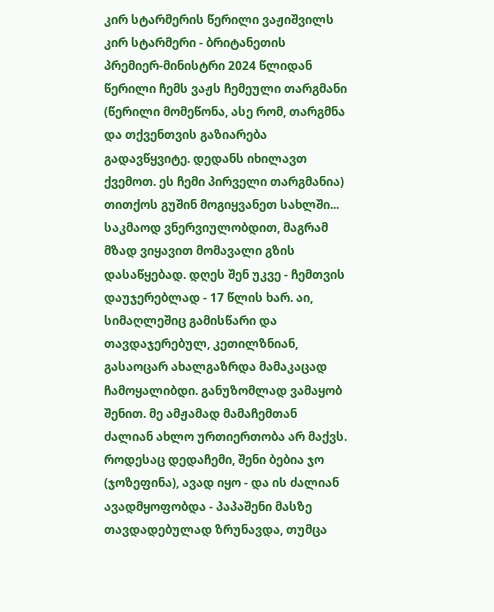კირ სტარმერის წერილი ვაჟიშვილს
კირ სტარმერი - ბრიტანეთის პრემიერ-მინისტრი 2024 წლიდან წერილი ჩემს ვაჟს ჩემეული თარგმანი (წერილი მომეწონა, ასე რომ, თარგმნა და თქვენთვის გაზიარება გადავწყვიტე. დედანს იხილავთ ქვემოთ. ეს ჩემი პირველი თარგმანია) თითქოს გუშინ მოგიყვანეთ სახლში... საკმაოდ ვნერვიულობდით, მაგრამ მზად ვიყავით მომავალი გზის დასაწყებად. დღეს შენ უკვე - ჩემთვის დაუჯერებლად - 17 წლის ხარ. აი, სიმაღლეშიც გამისწარი და თავდაჯერებულ, კეთილზნიან, გასაოცარ ახალგაზრდა მამაკაცად ჩამოყალიბდი. განუზომლად ვამაყობ შენით. მე ამჟამად მამაჩემთან ძალიან ახლო ურთიერთობა არ მაქვს. როდესაც დედაჩემი, შენი ბებია ჯო (ჯოზეფინა), ავად იყო - და ის ძალიან ავადმყოფობდა - პაპაშენი მასზე თავდადებულად ზრუნავდა, თუმცა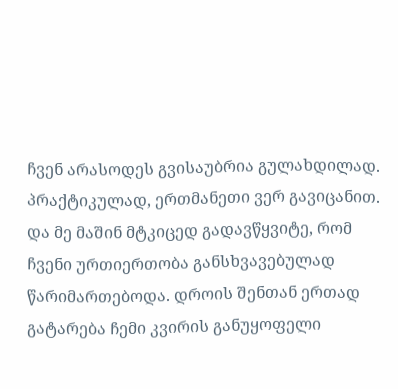ჩვენ არასოდეს გვისაუბრია გულახდილად. პრაქტიკულად, ერთმანეთი ვერ გავიცანით. და მე მაშინ მტკიცედ გადავწყვიტე, რომ ჩვენი ურთიერთობა განსხვავებულად წარიმართებოდა. დროის შენთან ერთად გატარება ჩემი კვირის განუყოფელი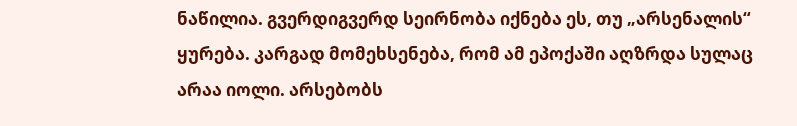ნაწილია. გვერდიგვერდ სეირნობა იქნება ეს, თუ „არსენალის“ ყურება. კარგად მომეხსენება, რომ ამ ეპოქაში აღზრდა სულაც არაა იოლი. არსებობს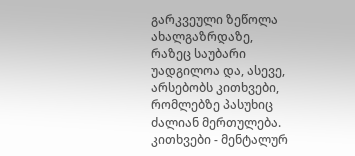გარკვეული ზეწოლა ახალგაზრდაზე, რაზეც საუბარი უადგილოა და, ასევე, არსებობს კითხვები, რომლებზე პასუხიც ძალიან მერთულება. კითხვები - მენტალურ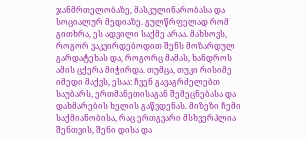ჯანმრთელობაზე, მასკულინარობასა და სოციალურ მედიაზე. გულწრფელად რომ გითხრა, ეს ადვილი საქმე არაა. მახსოვს, როგორ ვაკვირდებოდით შენს მოზარდულ გარდატეხას და, როგორც მამას, ხანდროს ამის ცქერა მიჭირდა. თუმცა, თუკი რისიმე იმედი მაქვს, ესაა: ჩვენ გავაგრძელებთ საუბარს, ერთმანეთისაგან შემეცნებასა და დახმარების ხელის გაწვდენას. მიზეზი ჩემი საქმიანობისა, რაც ერთგვარი მსხვერპლია შენთვის, შენი დისა და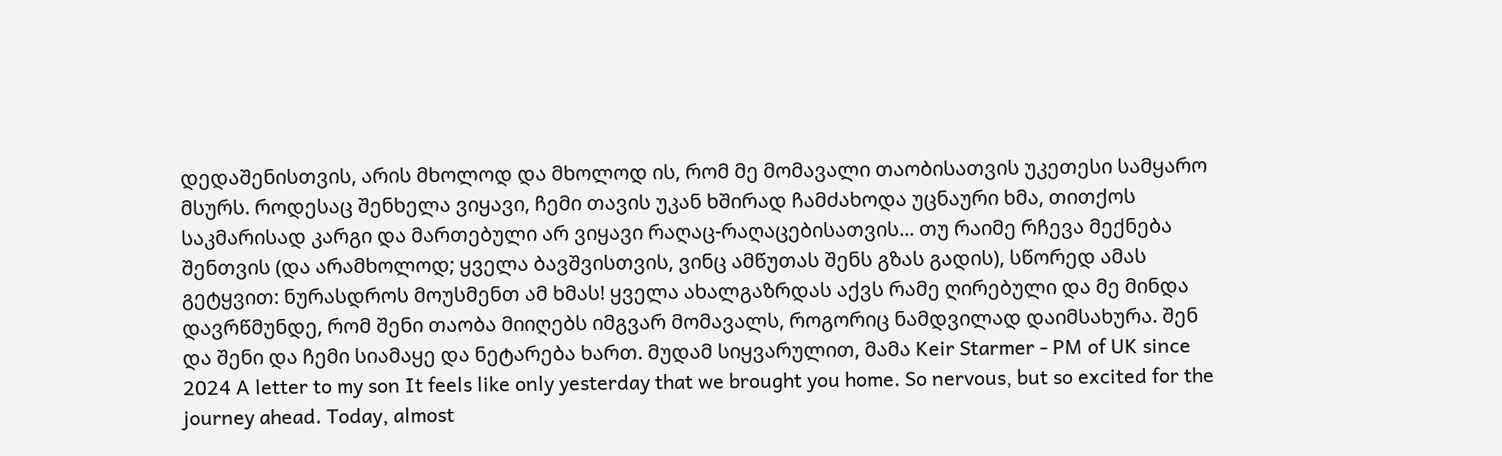დედაშენისთვის, არის მხოლოდ და მხოლოდ ის, რომ მე მომავალი თაობისათვის უკეთესი სამყარო მსურს. როდესაც შენხელა ვიყავი, ჩემი თავის უკან ხშირად ჩამძახოდა უცნაური ხმა, თითქოს საკმარისად კარგი და მართებული არ ვიყავი რაღაც-რაღაცებისათვის... თუ რაიმე რჩევა მექნება შენთვის (და არამხოლოდ; ყველა ბავშვისთვის, ვინც ამწუთას შენს გზას გადის), სწორედ ამას გეტყვით: ნურასდროს მოუსმენთ ამ ხმას! ყველა ახალგაზრდას აქვს რამე ღირებული და მე მინდა დავრწმუნდე, რომ შენი თაობა მიიღებს იმგვარ მომავალს, როგორიც ნამდვილად დაიმსახურა. შენ და შენი და ჩემი სიამაყე და ნეტარება ხართ. მუდამ სიყვარულით, მამა Keir Starmer - PM of UK since 2024 A letter to my son It feels like only yesterday that we brought you home. So nervous, but so excited for the journey ahead. Today, almost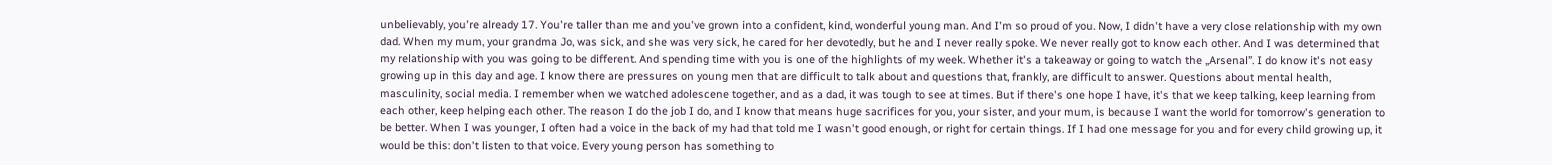unbelievably, you're already 17. You're taller than me and you've grown into a confident, kind, wonderful young man. And I'm so proud of you. Now, I didn't have a very close relationship with my own dad. When my mum, your grandma Jo, was sick, and she was very sick, he cared for her devotedly, but he and I never really spoke. We never really got to know each other. And I was determined that my relationship with you was going to be different. And spending time with you is one of the highlights of my week. Whether it's a takeaway or going to watch the „Arsenal”. I do know it's not easy growing up in this day and age. I know there are pressures on young men that are difficult to talk about and questions that, frankly, are difficult to answer. Questions about mental health, masculinity, social media. I remember when we watched adolescene together, and as a dad, it was tough to see at times. But if there's one hope I have, it's that we keep talking, keep learning from each other, keep helping each other. The reason I do the job I do, and I know that means huge sacrifices for you, your sister, and your mum, is because I want the world for tomorrow's generation to be better. When I was younger, I often had a voice in the back of my had that told me I wasn't good enough, or right for certain things. If I had one message for you and for every child growing up, it would be this: don't listen to that voice. Every young person has something to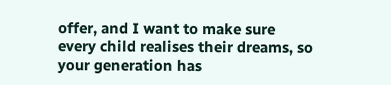offer, and I want to make sure every child realises their dreams, so your generation has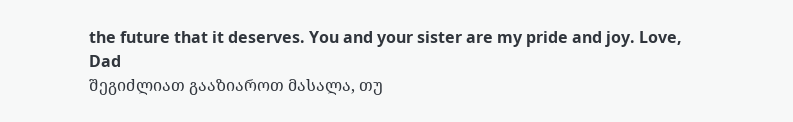the future that it deserves. You and your sister are my pride and joy. Love, Dad
შეგიძლიათ გააზიაროთ მასალა, თუ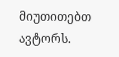მიუთითებთ ავტორს.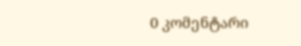0 კომენტარი